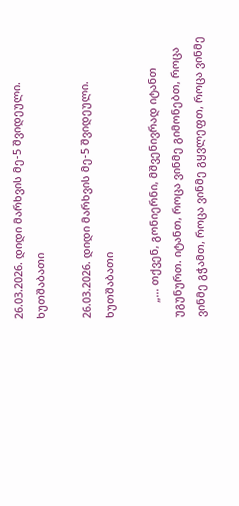26.03.2026. დიდი მარხვის მე-5 შვიდეული. ხუთშაბათი

26.03.2026. დიდი მარხვის მე-5 შვიდეული. ხუთშაბათი

     „… თქვენ, გონიერნი, მშვენივრად იტანთ უგუნურთ. იტანთ, როცა ვინმე გიმონებთ, როცა ვინმე გჭამთ, როცა ვინმე გყვლეფთ, როცა ვინმე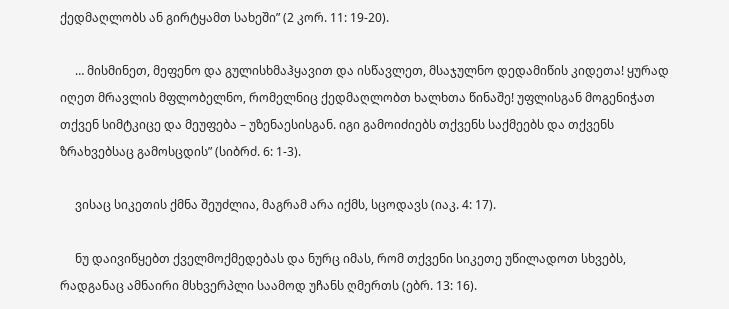ქედმაღლობს ან გირტყამთ სახეში” (2 კორ. 11: 19-20).

     … მისმინეთ, მეფენო და გულისხმაჰყავით და ისწავლეთ, მსაჯულნო დედამიწის კიდეთა! ყურად იღეთ მრავლის მფლობელნო, რომელნიც ქედმაღლობთ ხალხთა წინაშე! უფლისგან მოგენიჭათ თქვენ სიმტკიცე და მეუფება – უზენაესისგან. იგი გამოიძიებს თქვენს საქმეებს და თქვენს ზრახვებსაც გამოსცდის” (სიბრძ. 6: 1-3).

     ვისაც სიკეთის ქმნა შეუძლია, მაგრამ არა იქმს, სცოდავს (იაკ. 4: 17).

     ნუ დაივიწყებთ ქველმოქმედებას და ნურც იმას, რომ თქვენი სიკეთე უწილადოთ სხვებს, რადგანაც ამნაირი მსხვერპლი საამოდ უჩანს ღმერთს (ებრ. 13: 16).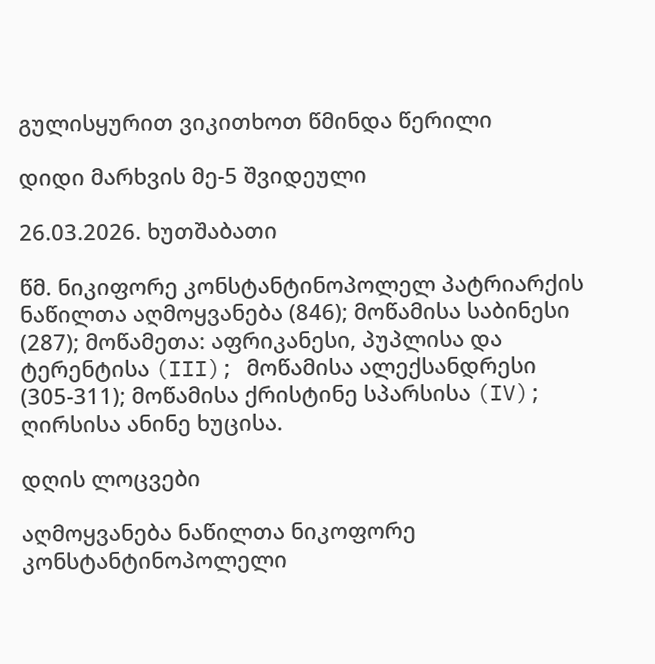გულისყურით ვიკითხოთ წმინდა წერილი

დიდი მარხვის მე-5 შვიდეული

26.03.2026. ხუთშაბათი

წმ. ნიკიფორე კონსტანტინოპოლელ პატრიარქის ნაწილთა აღმოყვანება (846); მოწამისა საბინესი (287); მოწამეთა: აფრიკანესი, პუპლისა და ტერენტისა (III); მოწამისა ალექსანდრესი (305-311); მოწამისა ქრისტინე სპარსისა (IV); ღირსისა ანინე ხუცისა.

დღის ლოცვები

აღმოყვანება ნაწილთა ნიკოფორე კონსტანტინოპოლელი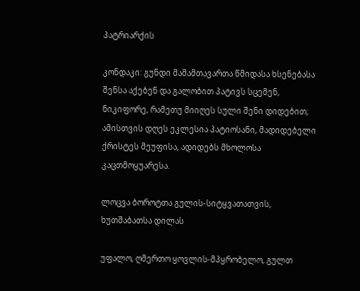პატრიარქის

კონდაკი: გუნდი მამამთავართა წმიდასა ხსენებასა შენსა აქებენ და გალობით პატივს სცემენ, ნიკიფორე, რამეთუ მიიღეს სული შენი დიდებით; ამისთვის დღეს ეკლესია პატიოსანი, მადიდებელი ქრისტეს მეუფისა, ადიდებს მხოლოსა კაცთმოყუარესა.

ლოცვა ბოროტთა გულის-სიტყვათათვის, ხუთშაბათსა დილას

უფალო, ღმერთო ყოვლის-მპყრობელო, გულთ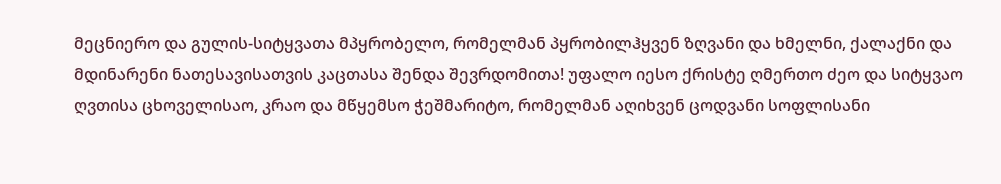მეცნიერო და გულის-სიტყვათა მპყრობელო, რომელმან პყრობილჰყვენ ზღვანი და ხმელნი, ქალაქნი და მდინარენი ნათესავისათვის კაცთასა შენდა შევრდომითა! უფალო იესო ქრისტე ღმერთო ძეო და სიტყვაო ღვთისა ცხოველისაო, კრაო და მწყემსო ჭეშმარიტო, რომელმან აღიხვენ ცოდვანი სოფლისანი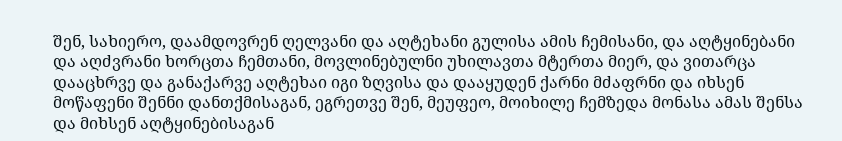შენ, სახიერო, დაამდოვრენ ღელვანი და აღტეხანი გულისა ამის ჩემისანი, და აღტყინებანი და აღძვრანი ხორცთა ჩემთანი, მოვლინებულნი უხილავთა მტერთა მიერ, და ვითარცა დააცხრვე და განაქარვე აღტეხაი იგი ზღვისა და დააყუდენ ქარნი მძაფრნი და იხსენ მოწაფენი შენნი დანთქმისაგან, ეგრეთვე შენ, მეუფეო, მოიხილე ჩემზედა მონასა ამას შენსა და მიხსენ აღტყინებისაგან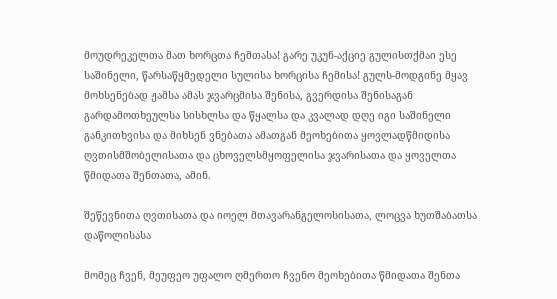მოუდრეკელთა მათ ხორცთა ჩემთასა! გარე უკუნ-აქციე გულისთქმაი ესე საშინელი, წარსაწყმედელი სულისა ხორცისა ჩემისა! გულს-მოდგინე მყავ მოხსენებად ჟამსა ამას ჯვარცმისა შენისა, გვერდისა შენისაგან გარდამოთხეულსა სისხლსა და წყალსა და კვალად დღე იგი საშინელი განკითხვისა და მიხსენ ვნებათა ამათგან მეოხებითა ყოვლადწმიდისა ღვთისმშობელისათა და ცხოველსმყოფელისა ჯვარისათა და ყოველთა წმიდათა შენთათა, ამინ.

შეწევნითა ღვთისათა და იოელ მთავარანგელოსისათა, ლოცვა ხუთშაბათსა დაწოლისასა

მომეც ჩვენ, მეუფეო უფალო ღმერთო ჩვენო მეოხებითა წმიდათა შენთა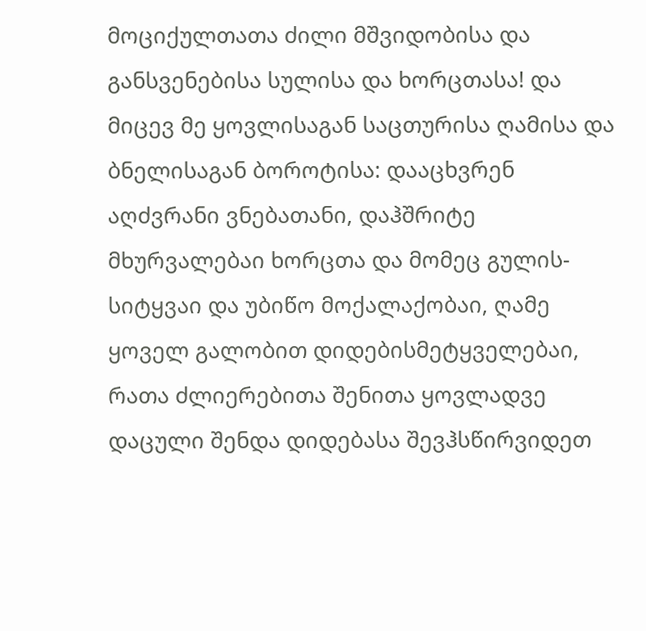მოციქულთათა ძილი მშვიდობისა და განსვენებისა სულისა და ხორცთასა! და მიცევ მე ყოვლისაგან საცთურისა ღამისა და ბნელისაგან ბოროტისა: დააცხვრენ აღძვრანი ვნებათანი, დაჰშრიტე მხურვალებაი ხორცთა და მომეც გულის-სიტყვაი და უბიწო მოქალაქობაი, ღამე ყოველ გალობით დიდებისმეტყველებაი, რათა ძლიერებითა შენითა ყოვლადვე დაცული შენდა დიდებასა შევჰსწირვიდეთ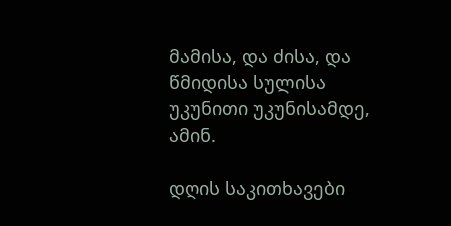მამისა, და ძისა, და წმიდისა სულისა უკუნითი უკუნისამდე, ამინ.

დღის საკითხავები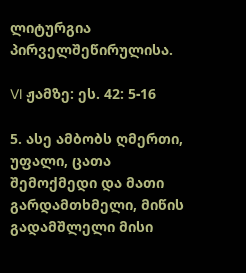ლიტურგია პირველშეწირულისა.

VI ჟამზე: ეს. 42: 5-16

5. ასე ამბობს ღმერთი, უფალი, ცათა შემოქმედი და მათი გარდამთხმელი, მიწის გადამშლელი მისი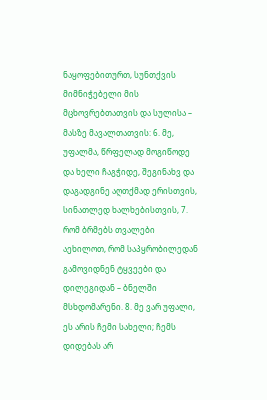ნაყოფებითურთ, სუნთქვის მიმნიჭებელი მის მცხოვრებთათვის და სულისა – მასზე მავალთათვის: 6. მე, უფალმა, წრფელად მოგიწოდე და ხელი ჩაგჭიდე, შეგინახვ და დაგადგინე აღთქმად ერისთვის, სინათლედ ხალხებისთვის, 7. რომ ბრმებს თვალები აეხილოთ, რომ საპყრობილედან გამოვიდნენ ტყვეები და დილეგიდან – ბნელში მსხდომარენი. 8. მე ვარ უფალი, ეს არის ჩემი სახელი; ჩემს დიდებას არ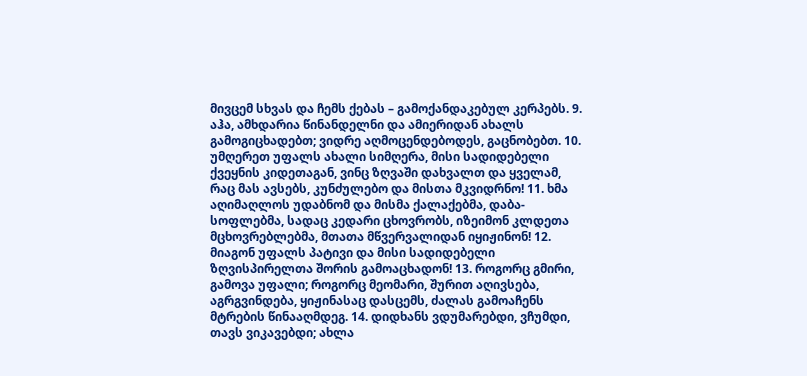მივცემ სხვას და ჩემს ქებას – გამოქანდაკებულ კერპებს. 9. აჰა, ამხდარია წინანდელნი და ამიერიდან ახალს გამოგიცხადებთ; ვიდრე აღმოცენდებოდეს, გაცნობებთ. 10. უმღერეთ უფალს ახალი სიმღერა, მისი სადიდებელი ქვეყნის კიდეთაგან, ვინც ზღვაში დახვალთ და ყველამ, რაც მას ავსებს, კუნძულებო და მისთა მკვიდრნო! 11. ხმა აღიმაღლოს უდაბნომ და მისმა ქალაქებმა, დაბა-სოფლებმა, სადაც კედარი ცხოვრობს, იზეიმონ კლდეთა მცხოვრებლებმა, მთათა მწვერვალიდან იყიჟინონ! 12. მიაგონ უფალს პატივი და მისი სადიდებელი ზღვისპირელთა შორის გამოაცხადონ! 13. როგორც გმირი, გამოვა უფალი; როგორც მეომარი, შურით აღივსება, აგრგვინდება, ყიჟინასაც დასცემს, ძალას გამოაჩენს მტრების წინააღმდეგ. 14. დიდხანს ვდუმარებდი, ვჩუმდი, თავს ვიკავებდი; ახლა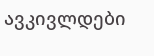ავკივლდები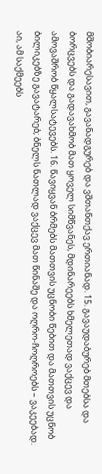მშობიარესავით, გავანადგურებ და ვშთანთქავ ერთიანად. 15. გავაუდაბურებ მთებსა და ბორცვებს და გადავახმობ მათ ყოველ სიმწვანეს, მდინარეებს ხმელეთად ვაქცევ და ამოვაშრობ წყალსატევებს. 16. წავიყვან ბრმებს მათთვის უცნობი წებით და მათთვის უცნობ ბილიკებზე გავატარებ; ბნელს ნათლად ვაქცევ მათ წინაშე და ოღრო-ჩოღროებს – ვაკეებად. აი, ამ საქმეებს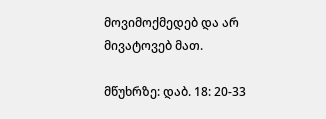მოვიმოქმედებ და არ მივატოვებ მათ.

მწუხრზე: დაბ. 18: 20-33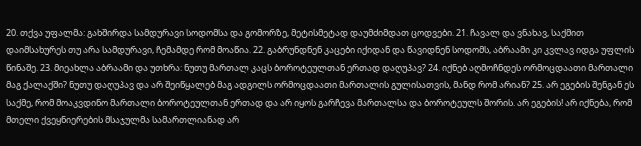20. თქვა უფალმა: გახშირდა სამდურავი სოდომსა და გომორზე, მეტისმეტად დაუმძიმდათ ცოდვები. 21. ჩავალ და ვნახავ, საქმით დაიმსახურეს თუ არა სამდურავი, ჩემამდე რომ მოაწია. 22. გაბრუნდნენ კაცები იქიდან და წავიდნენ სოდომს, აბრაამი კი კვლავ იდგა უფლის წინაშე. 23. მიეახლა აბრაამი და უთხრა: ნუთუ მართალ კაცს ბოროტეულთან ერთად დაღუპავ? 24. იქნებ აღმოჩნდეს ორმოცდაათი მართალი მაგ ქალაქში? ნუთუ დაღუპავ და არ შეიწყალებ მაგ ადგილს ორმოცდაათი მართალის გულისათვის, მანდ რომ არიან? 25. არ ეგების შენგან ეს საქმე, რომ მოაკვდინო მართალი ბოროტეულთან ერთად და არ იყოს გარჩევა მართალსა და ბოროტეულს შორის. არ ეგების! არ იქნება, რომ მთელი ქვეყნიერების მსაჯულმა სამართლიანად არ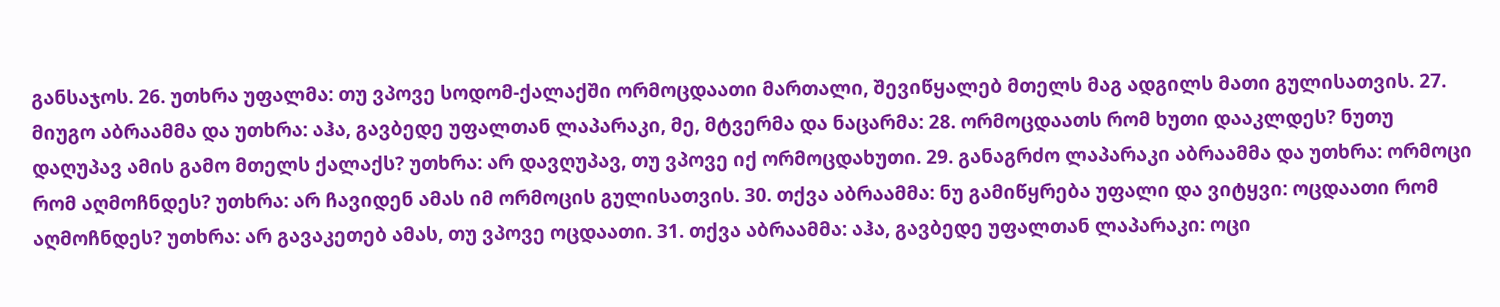განსაჯოს. 26. უთხრა უფალმა: თუ ვპოვე სოდომ-ქალაქში ორმოცდაათი მართალი, შევიწყალებ მთელს მაგ ადგილს მათი გულისათვის. 27. მიუგო აბრაამმა და უთხრა: აჰა, გავბედე უფალთან ლაპარაკი, მე, მტვერმა და ნაცარმა: 28. ორმოცდაათს რომ ხუთი დააკლდეს? ნუთუ დაღუპავ ამის გამო მთელს ქალაქს? უთხრა: არ დავღუპავ, თუ ვპოვე იქ ორმოცდახუთი. 29. განაგრძო ლაპარაკი აბრაამმა და უთხრა: ორმოცი რომ აღმოჩნდეს? უთხრა: არ ჩავიდენ ამას იმ ორმოცის გულისათვის. 30. თქვა აბრაამმა: ნუ გამიწყრება უფალი და ვიტყვი: ოცდაათი რომ აღმოჩნდეს? უთხრა: არ გავაკეთებ ამას, თუ ვპოვე ოცდაათი. 31. თქვა აბრაამმა: აჰა, გავბედე უფალთან ლაპარაკი: ოცი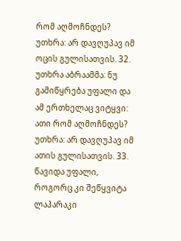რომ აღმოჩნდეს? უთხრა: არ დავღუპავ იმ ოცის გულისათვის. 32. უთხრა აბრაამმა: ნუ გამიწყრება უფალი და ამ ერთხელაც ვიტყვი: ათი რომ აღმოჩნდეს? უთხრა: არ დავღუპავ იმ ათის გულისათვის. 33. წავიდა უფალი, როგორც კი შეწყვიტა ლაპარაკი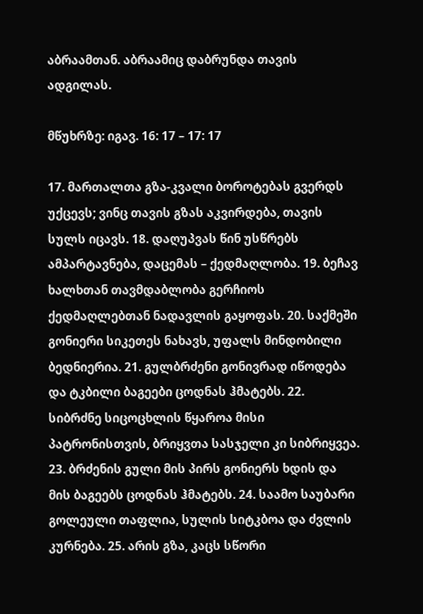აბრაამთან. აბრაამიც დაბრუნდა თავის ადგილას.

მწუხრზე: იგავ. 16: 17 – 17: 17

17. მართალთა გზა-კვალი ბოროტებას გვერდს უქცევს; ვინც თავის გზას აკვირდება, თავის სულს იცავს. 18. დაღუპვას წინ უსწრებს ამპარტავნება, დაცემას – ქედმაღლობა. 19. ბეჩავ ხალხთან თავმდაბლობა გერჩიოს ქედმაღლებთან ნადავლის გაყოფას. 20. საქმეში გონიერი სიკეთეს ნახავს, უფალს მინდობილი ბედნიერია. 21. გულბრძენი გონივრად იწოდება და ტკბილი ბაგეები ცოდნას ჰმატებს. 22. სიბრძნე სიცოცხლის წყაროა მისი პატრონისთვის, ბრიყვთა სასჯელი კი სიბრიყვეა. 23. ბრძენის გული მის პირს გონიერს ხდის და მის ბაგეებს ცოდნას ჰმატებს. 24. საამო საუბარი გოლეული თაფლია, სულის სიტკბოა და ძვლის კურნება. 25. არის გზა, კაცს სწორი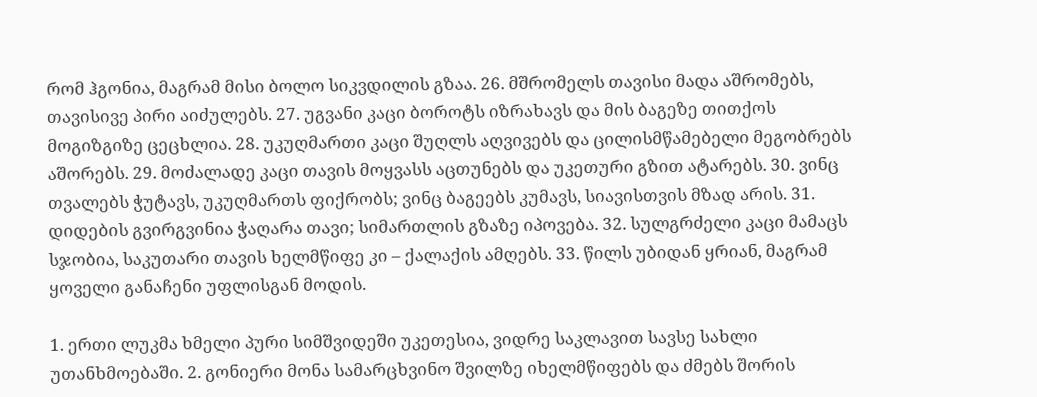რომ ჰგონია, მაგრამ მისი ბოლო სიკვდილის გზაა. 26. მშრომელს თავისი მადა აშრომებს, თავისივე პირი აიძულებს. 27. უგვანი კაცი ბოროტს იზრახავს და მის ბაგეზე თითქოს მოგიზგიზე ცეცხლია. 28. უკუღმართი კაცი შუღლს აღვივებს და ცილისმწამებელი მეგობრებს აშორებს. 29. მოძალადე კაცი თავის მოყვასს აცთუნებს და უკეთური გზით ატარებს. 30. ვინც თვალებს ჭუტავს, უკუღმართს ფიქრობს; ვინც ბაგეებს კუმავს, სიავისთვის მზად არის. 31. დიდების გვირგვინია ჭაღარა თავი; სიმართლის გზაზე იპოვება. 32. სულგრძელი კაცი მამაცს სჯობია, საკუთარი თავის ხელმწიფე კი – ქალაქის ამღებს. 33. წილს უბიდან ყრიან, მაგრამ ყოველი განაჩენი უფლისგან მოდის.

1. ერთი ლუკმა ხმელი პური სიმშვიდეში უკეთესია, ვიდრე საკლავით სავსე სახლი უთანხმოებაში. 2. გონიერი მონა სამარცხვინო შვილზე იხელმწიფებს და ძმებს შორის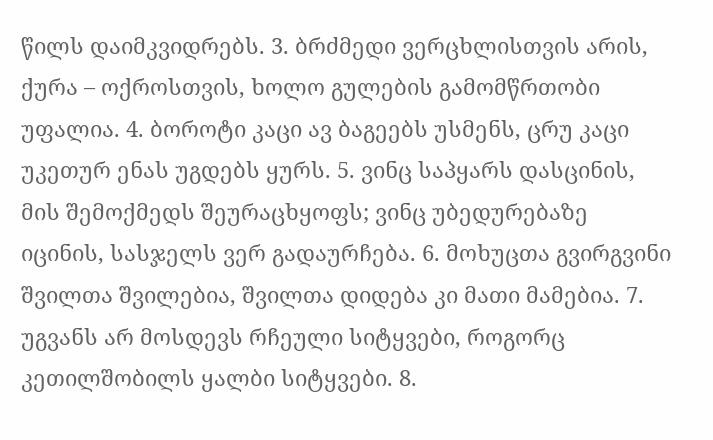წილს დაიმკვიდრებს. 3. ბრძმედი ვერცხლისთვის არის, ქურა – ოქროსთვის, ხოლო გულების გამომწრთობი უფალია. 4. ბოროტი კაცი ავ ბაგეებს უსმენს, ცრუ კაცი უკეთურ ენას უგდებს ყურს. 5. ვინც საპყარს დასცინის, მის შემოქმედს შეურაცხყოფს; ვინც უბედურებაზე იცინის, სასჯელს ვერ გადაურჩება. 6. მოხუცთა გვირგვინი შვილთა შვილებია, შვილთა დიდება კი მათი მამებია. 7. უგვანს არ მოსდევს რჩეული სიტყვები, როგორც კეთილშობილს ყალბი სიტყვები. 8.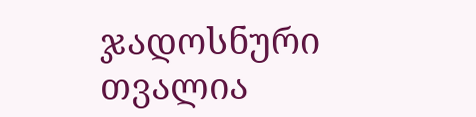ჯადოსნური თვალია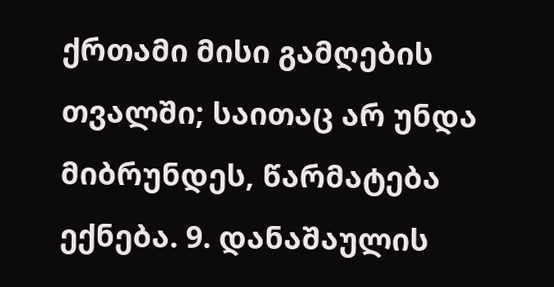ქრთამი მისი გამღების თვალში; საითაც არ უნდა მიბრუნდეს, წარმატება ექნება. 9. დანაშაულის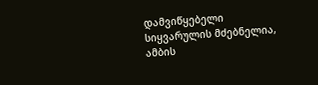დამვიწყებელი სიყვარულის მძებნელია, ამბის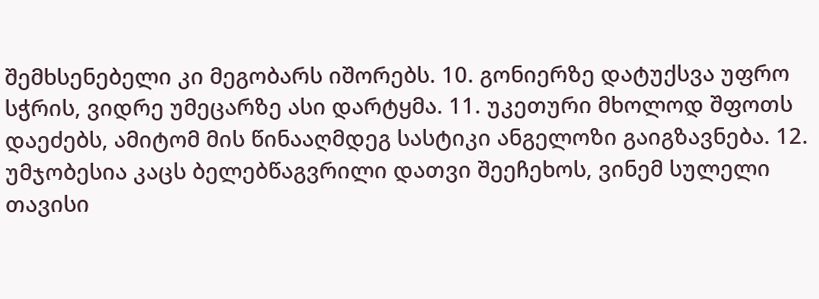შემხსენებელი კი მეგობარს იშორებს. 10. გონიერზე დატუქსვა უფრო სჭრის, ვიდრე უმეცარზე ასი დარტყმა. 11. უკეთური მხოლოდ შფოთს დაეძებს, ამიტომ მის წინააღმდეგ სასტიკი ანგელოზი გაიგზავნება. 12. უმჯობესია კაცს ბელებწაგვრილი დათვი შეეჩეხოს, ვინემ სულელი თავისი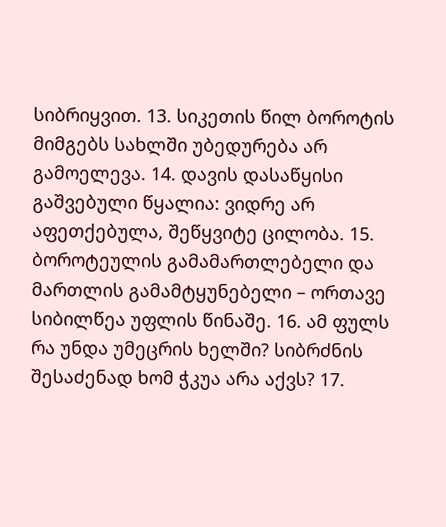სიბრიყვით. 13. სიკეთის წილ ბოროტის მიმგებს სახლში უბედურება არ გამოელევა. 14. დავის დასაწყისი გაშვებული წყალია: ვიდრე არ აფეთქებულა, შეწყვიტე ცილობა. 15. ბოროტეულის გამამართლებელი და მართლის გამამტყუნებელი – ორთავე სიბილწეა უფლის წინაშე. 16. ამ ფულს რა უნდა უმეცრის ხელში? სიბრძნის შესაძენად ხომ ჭკუა არა აქვს? 17.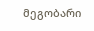მეგობარი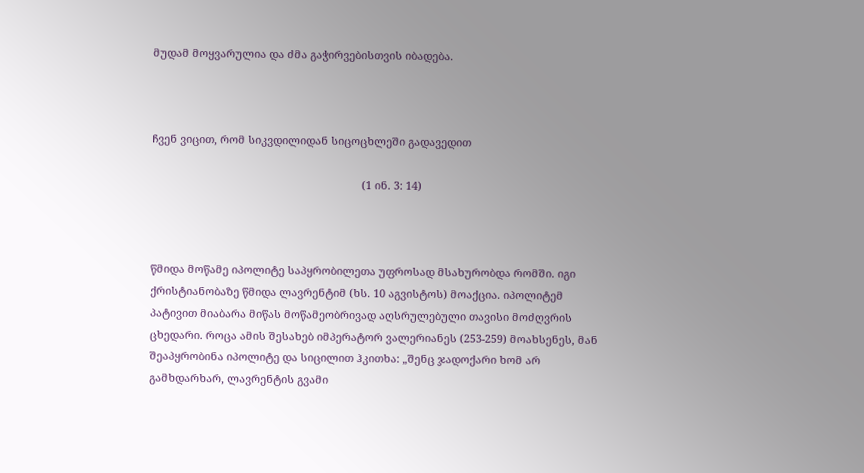მუდამ მოყვარულია და ძმა გაჭირვებისთვის იბადება.



ჩვენ ვიცით, რომ სიკვდილიდან სიცოცხლეში გადავედით

                                                                      (1 ინ. 3: 14)



წმიდა მოწამე იპოლიტე საპყრობილეთა უფროსად მსახურობდა რომში. იგი ქრისტიანობაზე წმიდა ლავრენტიმ (ხს. 10 აგვისტოს) მოაქცია. იპოლიტემ პატივით მიაბარა მიწას მოწამეობრივად აღსრულებული თავისი მოძღვრის ცხედარი. როცა ამის შესახებ იმპერატორ ვალერიანეს (253-259) მოახსენეს, მან შეაპყრობინა იპოლიტე და სიცილით ჰკითხა: „შენც ჯადოქარი ხომ არ გამხდარხარ, ლავრენტის გვამი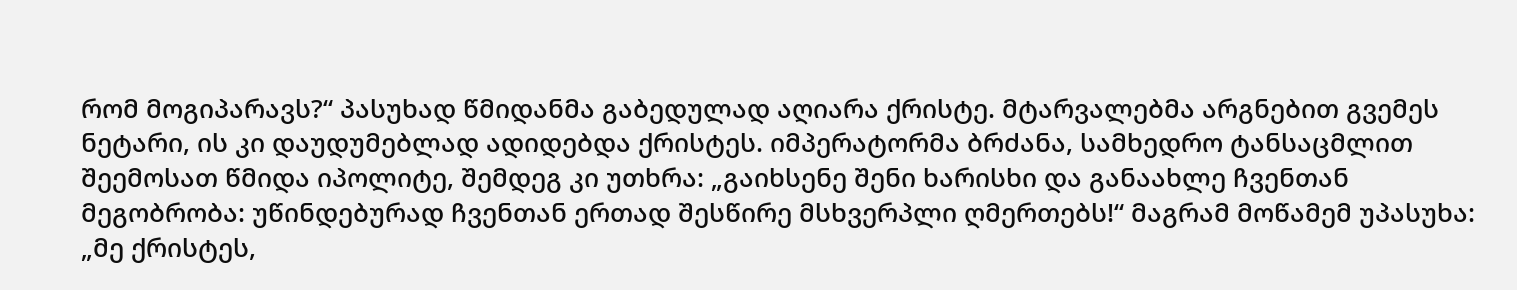რომ მოგიპარავს?“ პასუხად წმიდანმა გაბედულად აღიარა ქრისტე. მტარვალებმა არგნებით გვემეს ნეტარი, ის კი დაუდუმებლად ადიდებდა ქრისტეს. იმპერატორმა ბრძანა, სამხედრო ტანსაცმლით შეემოსათ წმიდა იპოლიტე, შემდეგ კი უთხრა: „გაიხსენე შენი ხარისხი და განაახლე ჩვენთან მეგობრობა: უწინდებურად ჩვენთან ერთად შესწირე მსხვერპლი ღმერთებს!“ მაგრამ მოწამემ უპასუხა: „მე ქრისტეს,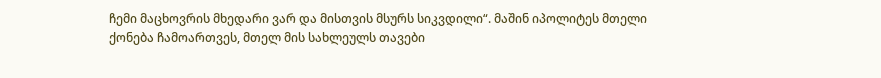ჩემი მაცხოვრის მხედარი ვარ და მისთვის მსურს სიკვდილი“. მაშინ იპოლიტეს მთელი ქონება ჩამოართვეს, მთელ მის სახლეულს თავები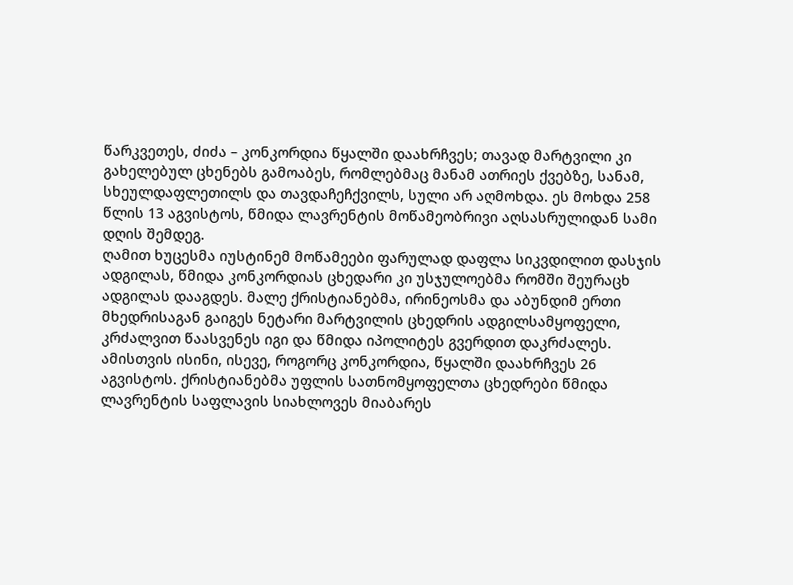წარკვეთეს, ძიძა – კონკორდია წყალში დაახრჩვეს; თავად მარტვილი კი გახელებულ ცხენებს გამოაბეს, რომლებმაც მანამ ათრიეს ქვებზე, სანამ, სხეულდაფლეთილს და თავდაჩეჩქვილს, სული არ აღმოხდა. ეს მოხდა 258 წლის 13 აგვისტოს, წმიდა ლავრენტის მოწამეობრივი აღსასრულიდან სამი დღის შემდეგ.
ღამით ხუცესმა იუსტინემ მოწამეები ფარულად დაფლა სიკვდილით დასჯის ადგილას, წმიდა კონკორდიას ცხედარი კი უსჯულოებმა რომში შეურაცხ ადგილას დააგდეს. მალე ქრისტიანებმა, ირინეოსმა და აბუნდიმ ერთი მხედრისაგან გაიგეს ნეტარი მარტვილის ცხედრის ადგილსამყოფელი, კრძალვით წაასვენეს იგი და წმიდა იპოლიტეს გვერდით დაკრძალეს. ამისთვის ისინი, ისევე, როგორც კონკორდია, წყალში დაახრჩვეს 26 აგვისტოს. ქრისტიანებმა უფლის სათნომყოფელთა ცხედრები წმიდა ლავრენტის საფლავის სიახლოვეს მიაბარეს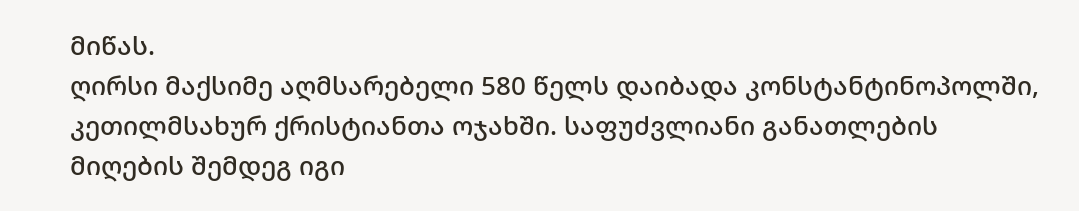მიწას.
ღირსი მაქსიმე აღმსარებელი 580 წელს დაიბადა კონსტანტინოპოლში, კეთილმსახურ ქრისტიანთა ოჯახში. საფუძვლიანი განათლების მიღების შემდეგ იგი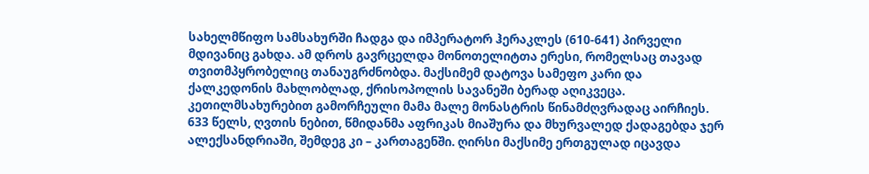სახელმწიფო სამსახურში ჩადგა და იმპერატორ ჰერაკლეს (610-641) პირველი მდივანიც გახდა. ამ დროს გავრცელდა მონოთელიტთა ერესი, რომელსაც თავად თვითმპყრობელიც თანაუგრძნობდა. მაქსიმემ დატოვა სამეფო კარი და ქალკედონის მახლობლად, ქრისოპოლის სავანეში ბერად აღიკვეცა. კეთილმსახურებით გამორჩეული მამა მალე მონასტრის წინამძღვრადაც აირჩიეს. 633 წელს, ღვთის ნებით, წმიდანმა აფრიკას მიაშურა და მხურვალედ ქადაგებდა ჯერ ალექსანდრიაში, შემდეგ კი – კართაგენში. ღირსი მაქსიმე ერთგულად იცავდა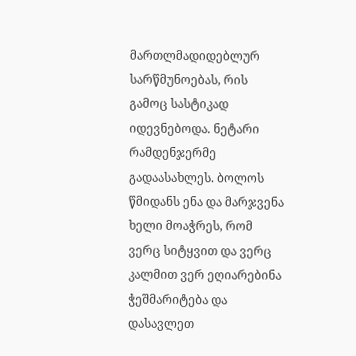მართლმადიდებლურ სარწმუნოებას, რის გამოც სასტიკად იდევნებოდა. ნეტარი რამდენჯერმე გადაასახლეს. ბოლოს წმიდანს ენა და მარჯვენა ხელი მოაჭრეს, რომ ვერც სიტყვით და ვერც კალმით ვერ ეღიარებინა ჭეშმარიტება და დასავლეთ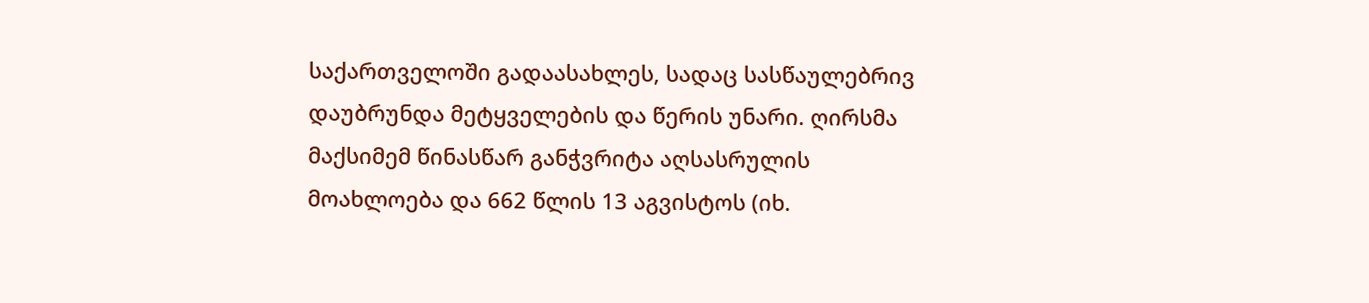საქართველოში გადაასახლეს, სადაც სასწაულებრივ დაუბრუნდა მეტყველების და წერის უნარი. ღირსმა მაქსიმემ წინასწარ განჭვრიტა აღსასრულის მოახლოება და 662 წლის 13 აგვისტოს (იხ.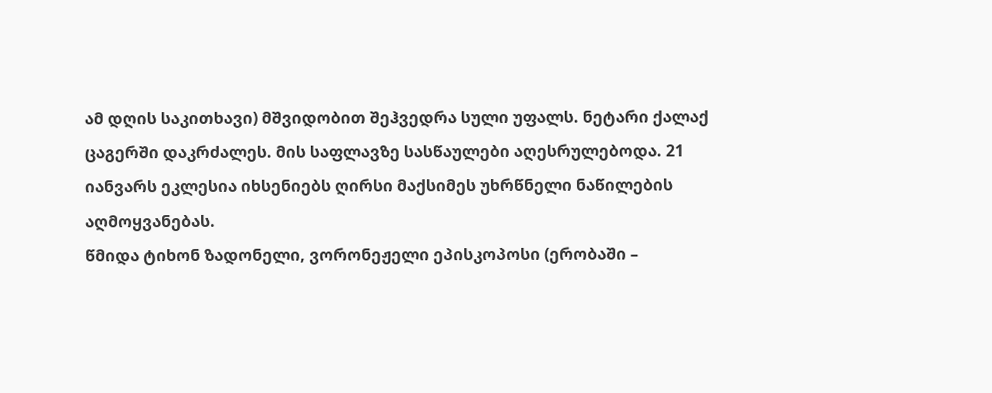ამ დღის საკითხავი) მშვიდობით შეჰვედრა სული უფალს. ნეტარი ქალაქ ცაგერში დაკრძალეს. მის საფლავზე სასწაულები აღესრულებოდა. 21 იანვარს ეკლესია იხსენიებს ღირსი მაქსიმეს უხრწნელი ნაწილების აღმოყვანებას.
წმიდა ტიხონ ზადონელი, ვორონეჟელი ეპისკოპოსი (ერობაში –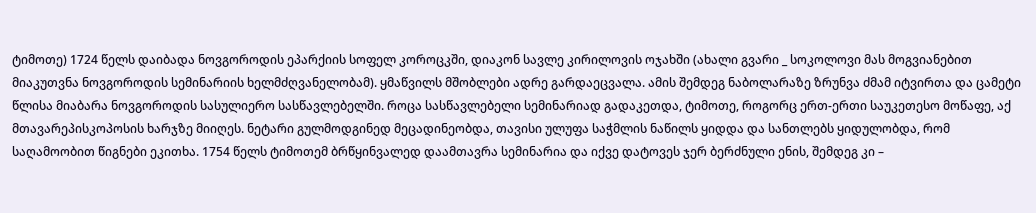ტიმოთე) 1724 წელს დაიბადა ნოვგოროდის ეპარქიის სოფელ კოროცკში, დიაკონ სავლე კირილოვის ოჯახში (ახალი გვარი _ სოკოლოვი მას მოგვიანებით მიაკუთვნა ნოვგოროდის სემინარიის ხელმძღვანელობამ). ყმაწვილს მშობლები ადრე გარდაეცვალა. ამის შემდეგ ნაბოლარაზე ზრუნვა ძმამ იტვირთა და ცამეტი წლისა მიაბარა ნოვგოროდის სასულიერო სასწავლებელში. როცა სასწავლებელი სემინარიად გადაკეთდა, ტიმოთე, როგორც ერთ-ერთი საუკეთესო მოწაფე, აქ მთავარეპისკოპოსის ხარჯზე მიიღეს. ნეტარი გულმოდგინედ მეცადინეობდა, თავისი ულუფა საჭმლის ნაწილს ყიდდა და სანთლებს ყიდულობდა, რომ საღამოობით წიგნები ეკითხა. 1754 წელს ტიმოთემ ბრწყინვალედ დაამთავრა სემინარია და იქვე დატოვეს ჯერ ბერძნული ენის, შემდეგ კი –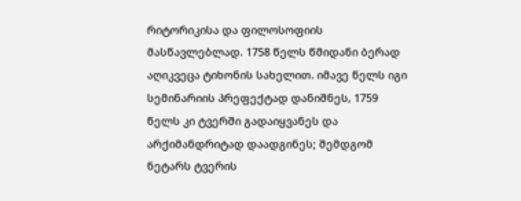რიტორიკისა და ფილოსოფიის მასწავლებლად. 1758 წელს წმიდანი ბერად აღიკვეცა ტიხონის სახელით. იმავე წელს იგი სემინარიის პრეფექტად დანიშნეს, 1759 წელს კი ტვერში გადაიყვანეს და არქიმანდრიტად დაადგინეს; შემდგომ ნეტარს ტვერის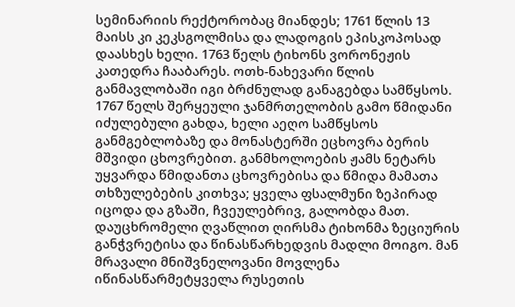სემინარიის რექტორობაც მიანდეს; 1761 წლის 13 მაისს კი კეკსგოლმისა და ლადოგის ეპისკოპოსად დაასხეს ხელი. 1763 წელს ტიხონს ვორონეჟის კათედრა ჩააბარეს. ოთხ-ნახევარი წლის განმავლობაში იგი ბრძნულად განაგებდა სამწყსოს.
1767 წელს შერყეული ჯანმრთელობის გამო წმიდანი იძულებული გახდა, ხელი აეღო სამწყსოს განმგებლობაზე და მონასტერში ეცხოვრა ბერის მშვიდი ცხოვრებით. განმხოლოების ჟამს ნეტარს უყვარდა წმიდანთა ცხოვრებისა და წმიდა მამათა თხზულებების კითხვა; ყველა ფსალმუნი ზეპირად იცოდა და გზაში, ჩვეულებრივ, გალობდა მათ.
დაუცხრომელი ღვაწლით ღირსმა ტიხონმა ზეციურის განჭვრეტისა და წინასწარხედვის მადლი მოიგო. მან მრავალი მნიშვნელოვანი მოვლენა იწინასწარმეტყველა რუსეთის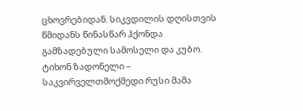ცხოვრებიდან. სიკვდილის დღისთვის წმიდანს წინასწარ ჰქონდა გამზადებული სამოსელი და კუბო.
ტიხონ ზადონელი – საკვირველთმოქმედი რუსი მამა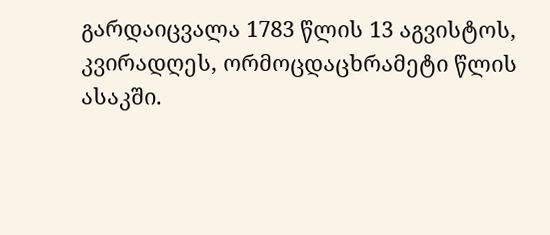გარდაიცვალა 1783 წლის 13 აგვისტოს, კვირადღეს, ორმოცდაცხრამეტი წლის ასაკში.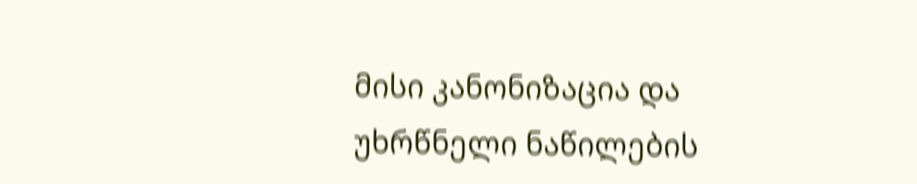მისი კანონიზაცია და უხრწნელი ნაწილების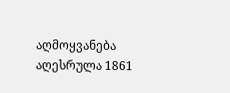აღმოყვანება აღესრულა 1861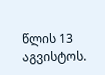წლის 13 აგვისტოს.